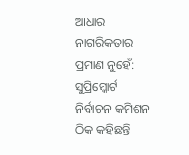ଆଧାର ନାଗରିକତାର ପ୍ରମାଣ ନୁହେଁ: ସୁପ୍ରିମ୍କୋର୍ଟ ନିର୍ବାଚନ କମିଶନ ଠିକ କହିଛନ୍ତି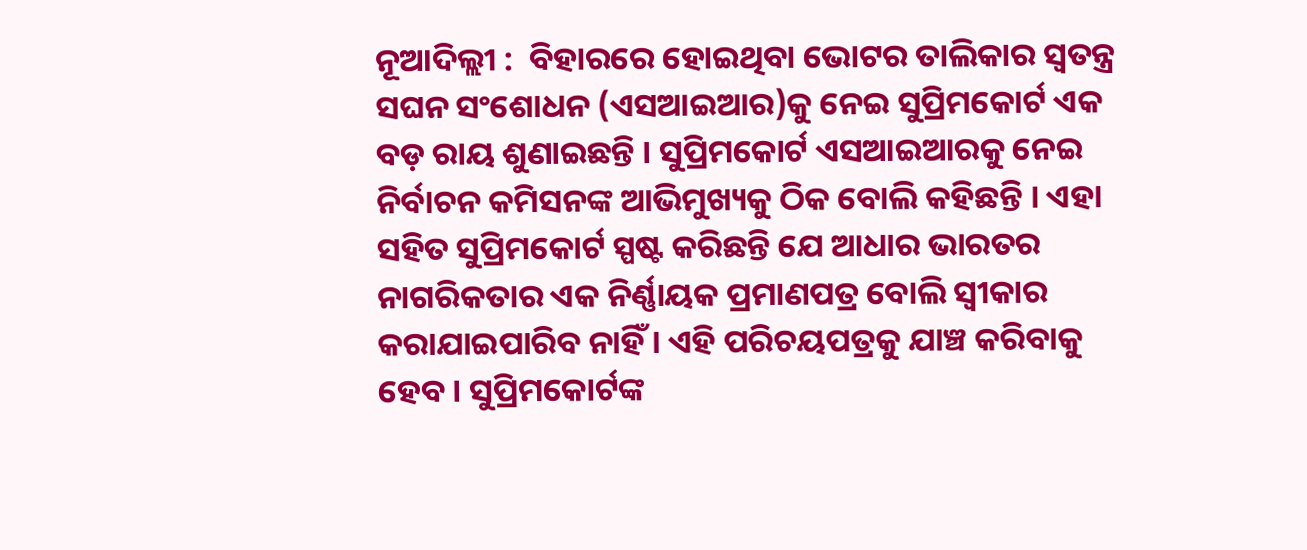ନୂଆଦିଲ୍ଲୀ :  ବିହାରରେ ହୋଇଥିବା ଭୋଟର ତାଲିକାର ସ୍ୱତନ୍ତ୍ର ସଘନ ସଂଶୋଧନ (ଏସଆଇଆର)କୁ ନେଇ ସୁପ୍ରିମକୋର୍ଟ ଏକ ବଡ଼ ରାୟ ଶୁଣାଇଛନ୍ତି । ସୁପ୍ରିମକୋର୍ଟ ଏସଆଇଆରକୁ ନେଇ ନିର୍ବାଚନ କମିସନଙ୍କ ଆଭିମୁଖ୍ୟକୁ ଠିକ ବୋଲି କହିଛନ୍ତି । ଏହା ସହିତ ସୁପ୍ରିମକୋର୍ଟ ସ୍ପଷ୍ଟ କରିଛନ୍ତି ଯେ ଆଧାର ଭାରତର ନାଗରିକତାର ଏକ ନିର୍ଣ୍ଣାୟକ ପ୍ରମାଣପତ୍ର ବୋଲି ସ୍ୱୀକାର କରାଯାଇପାରିବ ନାହିଁ । ଏହି ପରିଚୟପତ୍ରକୁ ଯାଞ୍ଚ କରିବାକୁ ହେବ । ସୁପ୍ରିମକୋର୍ଟଙ୍କ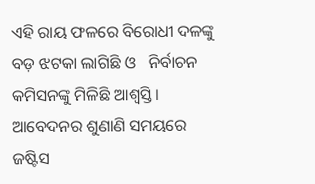ଏହି ରାୟ ଫଳରେ ବିରୋଧୀ ଦଳଙ୍କୁ ବଡ଼ ଝଟକା ଲାଗିଛି ଓ   ନିର୍ବାଚନ କମିସନଙ୍କୁ ମିଳିଛି ଆଶ୍ୱସ୍ତି । ଆବେଦନର ଶୁଣାଣି ସମୟରେ ଜଷ୍ଟିସ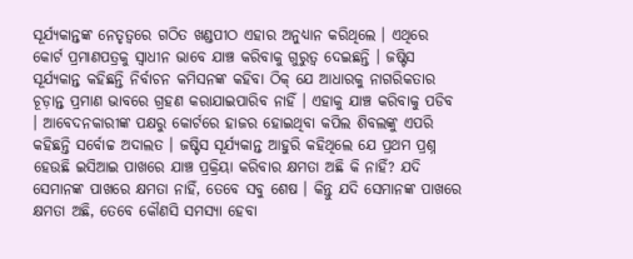ସୂର୍ଯ୍ୟକାନ୍ତଙ୍କ ନେତୃତ୍ୱରେ ଗଠିତ ଖଣ୍ଡପୀଠ ଏହାର ଅନୁଧ୍ୟାନ କରିଥିଲେ । ଏଥିରେ କୋର୍ଟ ପ୍ରମାଣପତ୍ରକୁ ସ୍ୱାଧୀନ ଭାବେ ଯାଞ୍ଚ କରିବାକୁ ଗୁରୁତ୍ୱ ଦେଇଛନ୍ତି । ଜଷ୍ଟିସ ସୂର୍ଯ୍ୟକାନ୍ତ କହିଛନ୍ତି ନିର୍ବାଚନ କମିସନଙ୍କ କହିବା ଠିକ୍ ଯେ ଆଧାରକୁ ନାଗରିକତାର ଚୂଡ଼ାନ୍ତ ପ୍ରମାଣ ଭାବରେ ଗ୍ରହଣ କରାଯାଇପାରିବ ନାହିଁ । ଏହାକୁ ଯାଞ୍ଚ କରିବାକୁ ପଡିବ । ଆବେଦନକାରୀଙ୍କ ପକ୍ଷରୁ କୋର୍ଟରେ ହାଜର ହୋଇଥିବା କପିଲ ଶିବଲଙ୍କୁ ଏପରି କହିଛନ୍ତି ସର୍ବୋଚ୍ଚ ଅଦାଲତ । ଜଷ୍ଟିସ ସୂର୍ଯ୍ୟକାନ୍ତ ଆହୁରି କହିଥିଲେ ଯେ ପ୍ରଥମ ପ୍ରଶ୍ନ ହେଉଛି ଇସିଆଇ ପାଖରେ ଯାଞ୍ଚ ପ୍ରକ୍ରିୟା କରିବାର କ୍ଷମତା ଅଛି କି ନାହିଁ? ଯଦି ସେମାନଙ୍କ ପାଖରେ କ୍ଷମତା ନାହିଁ, ତେବେ ସବୁ ଶେଷ । କିନ୍ତୁ ଯଦି ସେମାନଙ୍କ ପାଖରେ କ୍ଷମତା ଅଛି, ତେବେ କୌଣସି ସମସ୍ୟା ହେବା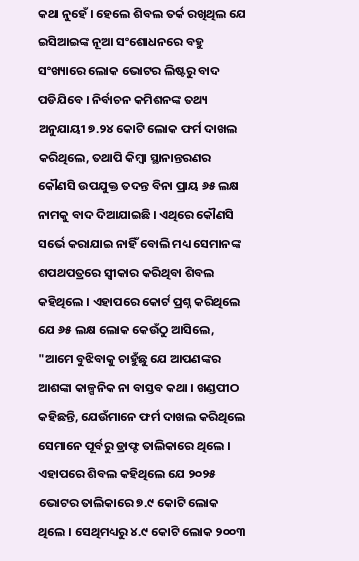କଥା ନୁହେଁ । ହେଲେ ଶିବଲ ତର୍କ ରଖିଥିଲ ଯେ ଇସିଆଇଙ୍କ ନୂଆ ସଂଶୋଧନରେ ବହୁ ସଂଖ୍ୟାରେ ଲୋକ ଭୋଟର ଲିଷ୍ଟରୁ ବାଦ ପଡିଯିବେ । ନିର୍ବାଚନ କମିଶନଙ୍କ ତଥ୍ୟ ଅନୁଯାୟୀ ୭.୨୪ କୋଟି ଲୋକ ଫର୍ମ ଦାଖଲ କରିଥିଲେ, ତଥାପି କିମ୍ବା ସ୍ଥାନାନ୍ତରଣର କୌଣସି ଉପଯୁକ୍ତ ତଦନ୍ତ ବିନା ପ୍ରାୟ ୬୫ ଲକ୍ଷ ନାମକୁ ବାଦ ଦିଆଯାଇଛି । ଏଥିରେ କୌଣସି ସର୍ଭେ କରାଯାଇ ନାହିଁ ବୋଲି ମଧ୍ୟ ସେମାନଙ୍କ ଶପଥପତ୍ରରେ ସ୍ୱୀକାର କରିଥିବା ଶିବଲ କହିଥିଲେ । ଏହାପରେ କୋର୍ଟ ପ୍ରଶ୍ନ କରିଥିଲେ ଯେ ୬୫ ଲକ୍ଷ ଲୋକ କେଉଁଠୁ ଆସିଲେ, "ଆମେ ବୁଝିବାକୁ ଚାହୁଁଛୁ ଯେ ଆପଣଙ୍କର ଆଶଙ୍କା କାଳ୍ପନିକ ନା ବାସ୍ତବ କଥା । ଖଣ୍ଡପୀଠ କହିଛନ୍ତି, ଯେଉଁମାନେ ଫର୍ମ ଦାଖଲ କରିଥିଲେ ସେମାନେ ପୂର୍ବରୁ ଡ୍ରାଫ୍ଟ ତାଲିକାରେ ଥିଲେ । ଏହାପରେ ଶିବଲ କହିଥିଲେ ଯେ ୨୦୨୫ ଭୋଟର ତାଲିକାରେ ୭.୯ କୋଟି ଲୋକ ଥିଲେ । ସେଥିମଧ୍ୟରୁ ୪.୯ କୋଟି ଲୋକ ୨୦୦୩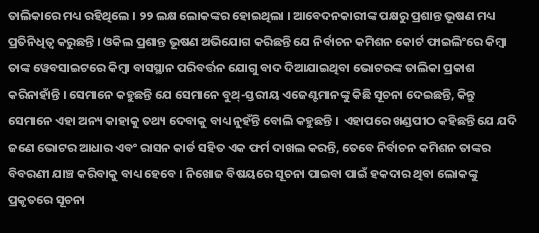ତାଲିକାରେ ମଧ୍ୟ ରହିଥିଲେ । ୨୨ ଲକ୍ଷ ଲୋକଙ୍କର ହୋଇଥିଲା । ଆବେଦନକାରୀଙ୍କ ପକ୍ଷରୁ ପ୍ରଶାନ୍ତ ଭୂଷଣ ମଧ୍ୟ ପ୍ରତିନିଧିତ୍ୱ କରୁଛନ୍ତି । ଓକିଲ ପ୍ରଶାନ୍ତ ଭୂଷଣ ଅଭିଯୋଗ କରିଛନ୍ତି ଯେ ନିର୍ବାଚନ କମିଶନ କୋର୍ଟ ଫାଇଲିଂରେ କିମ୍ବା ତାଙ୍କ ୱେବସାଇଟରେ କିମ୍ବା ବାସସ୍ଥାନ ପରିବର୍ତ୍ତନ ଯୋଗୁ ବାଦ ଦିଆଯାଇଥିବା ଭୋଟରଙ୍କ ତାଲିକା ପ୍ରକାଶ କରିନାହାଁନ୍ତି । ସେମାନେ କହୁଛନ୍ତି ଯେ ସେମାନେ ବୁଥ୍-ସ୍ତରୀୟ ଏଜେଣ୍ଟମାନଙ୍କୁ କିଛି ସୂଚନା ଦେଇଛନ୍ତି, କିନ୍ତୁ ସେମାନେ ଏହା ଅନ୍ୟ କାହାକୁ ତଥ୍ୟ ଦେବାକୁ ବାଧ୍ୟ ନୁହଁନ୍ତି ବୋଲି କହୁଛନ୍ତି ।  ଏହାପରେ ଖଣ୍ଡପୀଠ କହିଛନ୍ତି ଯେ ଯଦି ଜଣେ ଭୋଟର ଆଧାର ଏବଂ ରାସନ କାର୍ଡ ସହିତ ଏକ ଫର୍ମ ଦାଖଲ କରନ୍ତି, ତେବେ ନିର୍ବାଚନ କମିଶନ ତାଙ୍କର ବିବରଣୀ ଯାଞ୍ଚ କରିବାକୁ ବାଧ୍ୟ ହେବେ । ନିଖୋଜ ବିଷୟରେ ସୂଚନା ପାଇବା ପାଇଁ ହକଦାର ଥିବା ଲୋକଙ୍କୁ ପ୍ରକୃତରେ ସୂଚନା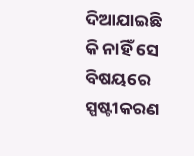ଦିଆଯାଇଛି କି ନାହିଁ ସେ ବିଷୟରେ ସ୍ପଷ୍ଟୀକରଣ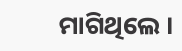ମାଗିଥିଲେ ।